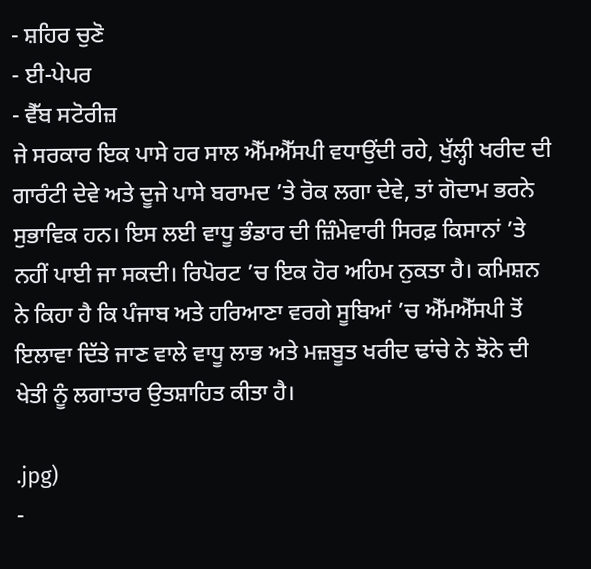- ਸ਼ਹਿਰ ਚੁਣੋ
- ਈ-ਪੇਪਰ
- ਵੈੱਬ ਸਟੋਰੀਜ਼
ਜੇ ਸਰਕਾਰ ਇਕ ਪਾਸੇ ਹਰ ਸਾਲ ਐੱਮਐੱਸਪੀ ਵਧਾਉਂਦੀ ਰਹੇ, ਖੁੱਲ੍ਹੀ ਖਰੀਦ ਦੀ ਗਾਰੰਟੀ ਦੇਵੇ ਅਤੇ ਦੂਜੇ ਪਾਸੇ ਬਰਾਮਦ ’ਤੇ ਰੋਕ ਲਗਾ ਦੇਵੇ, ਤਾਂ ਗੋਦਾਮ ਭਰਨੇ ਸੁਭਾਵਿਕ ਹਨ। ਇਸ ਲਈ ਵਾਧੂ ਭੰਡਾਰ ਦੀ ਜ਼ਿੰਮੇਵਾਰੀ ਸਿਰਫ਼ ਕਿਸਾਨਾਂ ’ਤੇ ਨਹੀਂ ਪਾਈ ਜਾ ਸਕਦੀ। ਰਿਪੋਰਟ ’ਚ ਇਕ ਹੋਰ ਅਹਿਮ ਨੁਕਤਾ ਹੈ। ਕਮਿਸ਼ਨ ਨੇ ਕਿਹਾ ਹੈ ਕਿ ਪੰਜਾਬ ਅਤੇ ਹਰਿਆਣਾ ਵਰਗੇ ਸੂਬਿਆਂ ’ਚ ਐੱਮਐੱਸਪੀ ਤੋਂ ਇਲਾਵਾ ਦਿੱਤੇ ਜਾਣ ਵਾਲੇ ਵਾਧੂ ਲਾਭ ਅਤੇ ਮਜ਼ਬੂਤ ਖਰੀਦ ਢਾਂਚੇ ਨੇ ਝੋਨੇ ਦੀ ਖੇਤੀ ਨੂੰ ਲਗਾਤਾਰ ਉਤਸ਼ਾਹਿਤ ਕੀਤਾ ਹੈ।

.jpg)
-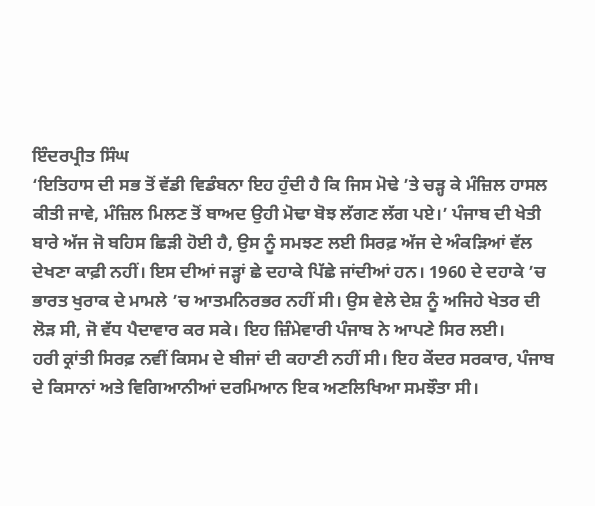ਇੰਦਰਪ੍ਰੀਤ ਸਿੰਘ
‘ਇਤਿਹਾਸ ਦੀ ਸਭ ਤੋਂ ਵੱਡੀ ਵਿਡੰਬਨਾ ਇਹ ਹੁੰਦੀ ਹੈ ਕਿ ਜਿਸ ਮੋਢੇ ’ਤੇ ਚੜ੍ਹ ਕੇ ਮੰਜ਼ਿਲ ਹਾਸਲ ਕੀਤੀ ਜਾਵੇ, ਮੰਜ਼ਿਲ ਮਿਲਣ ਤੋਂ ਬਾਅਦ ਉਹੀ ਮੋਢਾ ਬੋਝ ਲੱਗਣ ਲੱਗ ਪਏ।’ ਪੰਜਾਬ ਦੀ ਖੇਤੀ ਬਾਰੇ ਅੱਜ ਜੋ ਬਹਿਸ ਛਿੜੀ ਹੋਈ ਹੈ, ਉਸ ਨੂੰ ਸਮਝਣ ਲਈ ਸਿਰਫ਼ ਅੱਜ ਦੇ ਅੰਕੜਿਆਂ ਵੱਲ ਦੇਖਣਾ ਕਾਫ਼ੀ ਨਹੀਂ। ਇਸ ਦੀਆਂ ਜੜ੍ਹਾਂ ਛੇ ਦਹਾਕੇ ਪਿੱਛੇ ਜਾਂਦੀਆਂ ਹਨ। 1960 ਦੇ ਦਹਾਕੇ ’ਚ ਭਾਰਤ ਖੁਰਾਕ ਦੇ ਮਾਮਲੇ ’ਚ ਆਤਮਨਿਰਭਰ ਨਹੀਂ ਸੀ। ਉਸ ਵੇਲੇ ਦੇਸ਼ ਨੂੰ ਅਜਿਹੇ ਖੇਤਰ ਦੀ ਲੋੜ ਸੀ, ਜੋ ਵੱਧ ਪੈਦਾਵਾਰ ਕਰ ਸਕੇ। ਇਹ ਜ਼ਿੰਮੇਵਾਰੀ ਪੰਜਾਬ ਨੇ ਆਪਣੇ ਸਿਰ ਲਈ।
ਹਰੀ ਕ੍ਰਾਂਤੀ ਸਿਰਫ਼ ਨਵੀਂ ਕਿਸਮ ਦੇ ਬੀਜਾਂ ਦੀ ਕਹਾਣੀ ਨਹੀਂ ਸੀ। ਇਹ ਕੇਂਦਰ ਸਰਕਾਰ, ਪੰਜਾਬ ਦੇ ਕਿਸਾਨਾਂ ਅਤੇ ਵਿਗਿਆਨੀਆਂ ਦਰਮਿਆਨ ਇਕ ਅਣਲਿਖਿਆ ਸਮਝੌਤਾ ਸੀ।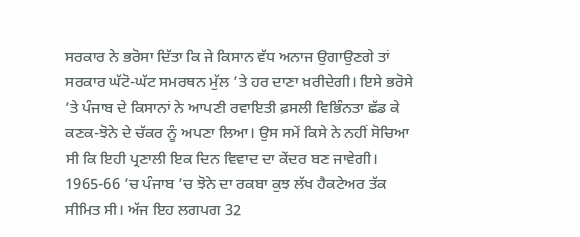ਸਰਕਾਰ ਨੇ ਭਰੋਸਾ ਦਿੱਤਾ ਕਿ ਜੇ ਕਿਸਾਨ ਵੱਧ ਅਨਾਜ ਉਗਾਉਣਗੇ ਤਾਂ ਸਰਕਾਰ ਘੱਟੋ-ਘੱਟ ਸਮਰਥਨ ਮੁੱਲ ’ਤੇ ਹਰ ਦਾਣਾ ਖ਼ਰੀਦੇਗੀ। ਇਸੇ ਭਰੋਸੇ ’ਤੇ ਪੰਜਾਬ ਦੇ ਕਿਸਾਨਾਂ ਨੇ ਆਪਣੀ ਰਵਾਇਤੀ ਫ਼ਸਲੀ ਵਿਭਿੰਨਤਾ ਛੱਡ ਕੇ ਕਣਕ-ਝੋਨੇ ਦੇ ਚੱਕਰ ਨੂੰ ਅਪਣਾ ਲਿਆ। ਉਸ ਸਮੇਂ ਕਿਸੇ ਨੇ ਨਹੀਂ ਸੋਚਿਆ ਸੀ ਕਿ ਇਹੀ ਪ੍ਰਣਾਲੀ ਇਕ ਦਿਨ ਵਿਵਾਦ ਦਾ ਕੇਂਦਰ ਬਣ ਜਾਵੇਗੀ। 1965-66 ’ਚ ਪੰਜਾਬ ’ਚ ਝੋਨੇ ਦਾ ਰਕਬਾ ਕੁਝ ਲੱਖ ਹੈਕਟੇਅਰ ਤੱਕ ਸੀਮਿਤ ਸੀ। ਅੱਜ ਇਹ ਲਗਪਗ 32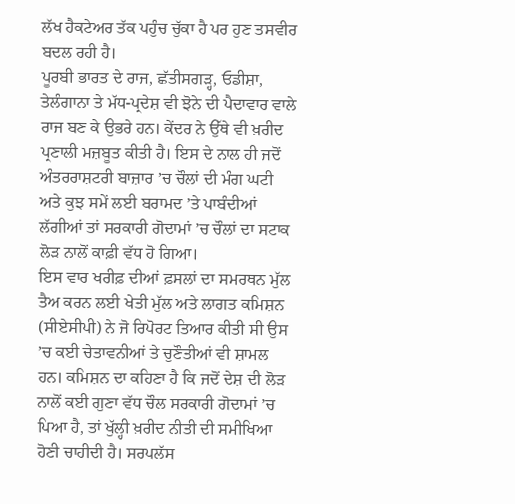ਲੱਖ ਹੈਕਟੇਅਰ ਤੱਕ ਪਹੁੰਚ ਚੁੱਕਾ ਹੈ ਪਰ ਹੁਣ ਤਸਵੀਰ ਬਦਲ ਰਹੀ ਹੈ।
ਪੂਰਬੀ ਭਾਰਤ ਦੇ ਰਾਜ, ਛੱਤੀਸਗੜ੍ਹ, ਓਡੀਸ਼ਾ, ਤੇਲੰਗਾਨਾ ਤੇ ਮੱਧ-ਪ੍ਰਦੇਸ਼ ਵੀ ਝੋਨੇ ਦੀ ਪੈਦਾਵਾਰ ਵਾਲੇ ਰਾਜ ਬਣ ਕੇ ਉਭਰੇ ਹਨ। ਕੇਂਦਰ ਨੇ ਉੱਥੇ ਵੀ ਖ਼ਰੀਦ ਪ੍ਰਣਾਲੀ ਮਜ਼ਬੂਤ ਕੀਤੀ ਹੈ। ਇਸ ਦੇ ਨਾਲ ਹੀ ਜਦੋਂ ਅੰਤਰਰਾਸ਼ਟਰੀ ਬਾਜ਼ਾਰ ’ਚ ਚੌਲਾਂ ਦੀ ਮੰਗ ਘਟੀ ਅਤੇ ਕੁਝ ਸਮੇਂ ਲਈ ਬਰਾਮਦ ’ਤੇ ਪਾਬੰਦੀਆਂ ਲੱਗੀਆਂ ਤਾਂ ਸਰਕਾਰੀ ਗੋਦਾਮਾਂ ’ਚ ਚੌਲਾਂ ਦਾ ਸਟਾਕ ਲੋੜ ਨਾਲੋਂ ਕਾਫ਼ੀ ਵੱਧ ਹੋ ਗਿਆ।
ਇਸ ਵਾਰ ਖਰੀਫ਼ ਦੀਆਂ ਫ਼ਸਲਾਂ ਦਾ ਸਮਰਥਨ ਮੁੱਲ ਤੈਅ ਕਰਨ ਲਈ ਖੇਤੀ ਮੁੱਲ ਅਤੇ ਲਾਗਤ ਕਮਿਸ਼ਨ (ਸੀਏਸੀਪੀ) ਨੇ ਜੋ ਰਿਪੋਰਟ ਤਿਆਰ ਕੀਤੀ ਸੀ ਉਸ ’ਚ ਕਈ ਚੇਤਾਵਨੀਆਂ ਤੇ ਚੁਣੌਤੀਆਂ ਵੀ ਸ਼ਾਮਲ ਹਨ। ਕਮਿਸ਼ਨ ਦਾ ਕਹਿਣਾ ਹੈ ਕਿ ਜਦੋਂ ਦੇਸ਼ ਦੀ ਲੋੜ ਨਾਲੋਂ ਕਈ ਗੁਣਾ ਵੱਧ ਚੌਲ ਸਰਕਾਰੀ ਗੋਦਾਮਾਂ ’ਚ ਪਿਆ ਹੈ, ਤਾਂ ਖੁੱਲ੍ਹੀ ਖ਼ਰੀਦ ਨੀਤੀ ਦੀ ਸਮੀਖਿਆ ਹੋਣੀ ਚਾਹੀਦੀ ਹੈ। ਸਰਪਲੱਸ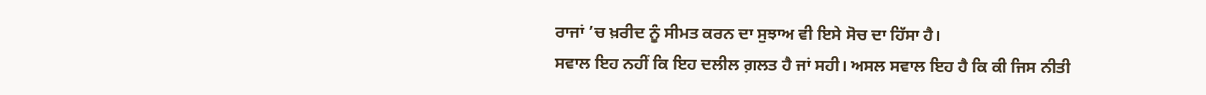ਰਾਜਾਂ ’ਚ ਖ਼ਰੀਦ ਨੂੰ ਸੀਮਤ ਕਰਨ ਦਾ ਸੁਝਾਅ ਵੀ ਇਸੇ ਸੋਚ ਦਾ ਹਿੱਸਾ ਹੈ।
ਸਵਾਲ ਇਹ ਨਹੀਂ ਕਿ ਇਹ ਦਲੀਲ ਗ਼ਲਤ ਹੈ ਜਾਂ ਸਹੀ। ਅਸਲ ਸਵਾਲ ਇਹ ਹੈ ਕਿ ਕੀ ਜਿਸ ਨੀਤੀ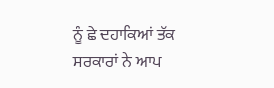ਨੂੰ ਛੇ ਦਹਾਕਿਆਂ ਤੱਕ ਸਰਕਾਰਾਂ ਨੇ ਆਪ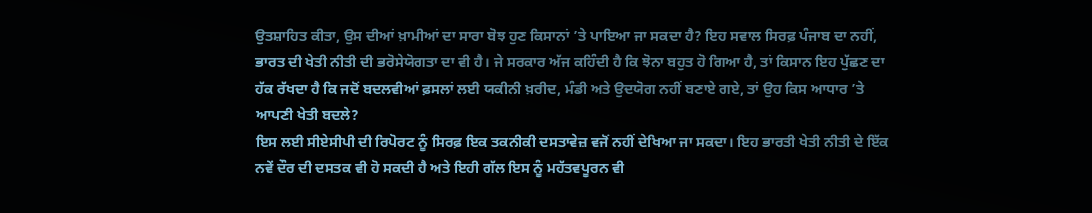ਉਤਸ਼ਾਹਿਤ ਕੀਤਾ, ਉਸ ਦੀਆਂ ਖ਼ਾਮੀਆਂ ਦਾ ਸਾਰਾ ਬੋਝ ਹੁਣ ਕਿਸਾਨਾਂ ’ਤੇ ਪਾਇਆ ਜਾ ਸਕਦਾ ਹੈ? ਇਹ ਸਵਾਲ ਸਿਰਫ਼ ਪੰਜਾਬ ਦਾ ਨਹੀਂ, ਭਾਰਤ ਦੀ ਖੇਤੀ ਨੀਤੀ ਦੀ ਭਰੋਸੇਯੋਗਤਾ ਦਾ ਵੀ ਹੈ। ਜੇ ਸਰਕਾਰ ਅੱਜ ਕਹਿੰਦੀ ਹੈ ਕਿ ਝੋਨਾ ਬਹੁਤ ਹੋ ਗਿਆ ਹੈ, ਤਾਂ ਕਿਸਾਨ ਇਹ ਪੁੱਛਣ ਦਾ ਹੱਕ ਰੱਖਦਾ ਹੈ ਕਿ ਜਦੋਂ ਬਦਲਵੀਆਂ ਫ਼ਸਲਾਂ ਲਈ ਯਕੀਨੀ ਖ਼ਰੀਦ, ਮੰਡੀ ਅਤੇ ਉਦਯੋਗ ਨਹੀਂ ਬਣਾਏ ਗਏ, ਤਾਂ ਉਹ ਕਿਸ ਆਧਾਰ ’ਤੇ ਆਪਣੀ ਖੇਤੀ ਬਦਲੇ?
ਇਸ ਲਈ ਸੀਏਸੀਪੀ ਦੀ ਰਿਪੋਰਟ ਨੂੰ ਸਿਰਫ਼ ਇਕ ਤਕਨੀਕੀ ਦਸਤਾਵੇਜ਼ ਵਜੋਂ ਨਹੀਂ ਦੇਖਿਆ ਜਾ ਸਕਦਾ। ਇਹ ਭਾਰਤੀ ਖੇਤੀ ਨੀਤੀ ਦੇ ਇੱਕ ਨਵੇਂ ਦੌਰ ਦੀ ਦਸਤਕ ਵੀ ਹੋ ਸਕਦੀ ਹੈ ਅਤੇ ਇਹੀ ਗੱਲ ਇਸ ਨੂੰ ਮਹੱਤਵਪੂਰਨ ਵੀ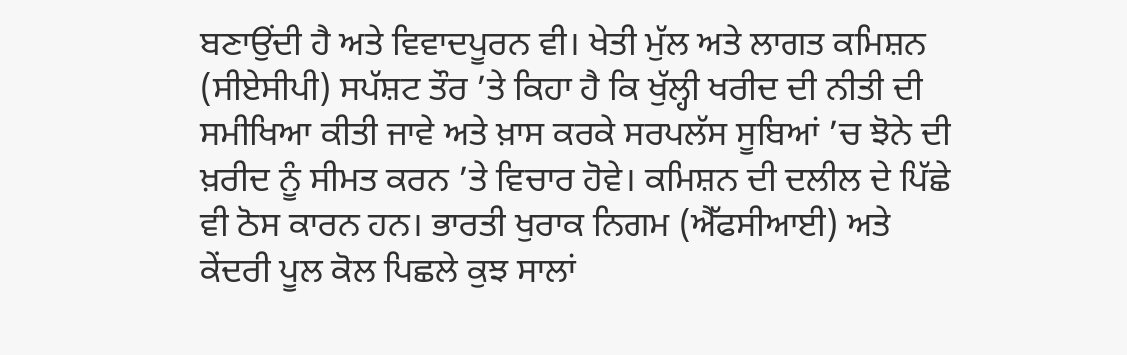ਬਣਾਉਂਦੀ ਹੈ ਅਤੇ ਵਿਵਾਦਪੂਰਨ ਵੀ। ਖੇਤੀ ਮੁੱਲ ਅਤੇ ਲਾਗਤ ਕਮਿਸ਼ਨ (ਸੀਏਸੀਪੀ) ਸਪੱਸ਼ਟ ਤੌਰ ’ਤੇ ਕਿਹਾ ਹੈ ਕਿ ਖੁੱਲ੍ਹੀ ਖਰੀਦ ਦੀ ਨੀਤੀ ਦੀ ਸਮੀਖਿਆ ਕੀਤੀ ਜਾਵੇ ਅਤੇ ਖ਼ਾਸ ਕਰਕੇ ਸਰਪਲੱਸ ਸੂਬਿਆਂ ’ਚ ਝੋਨੇ ਦੀ ਖ਼ਰੀਦ ਨੂੰ ਸੀਮਤ ਕਰਨ ’ਤੇ ਵਿਚਾਰ ਹੋਵੇ। ਕਮਿਸ਼ਨ ਦੀ ਦਲੀਲ ਦੇ ਪਿੱਛੇ ਵੀ ਠੋਸ ਕਾਰਨ ਹਨ। ਭਾਰਤੀ ਖੁਰਾਕ ਨਿਗਮ (ਐੱਫਸੀਆਈ) ਅਤੇ ਕੇਂਦਰੀ ਪੂਲ ਕੋਲ ਪਿਛਲੇ ਕੁਝ ਸਾਲਾਂ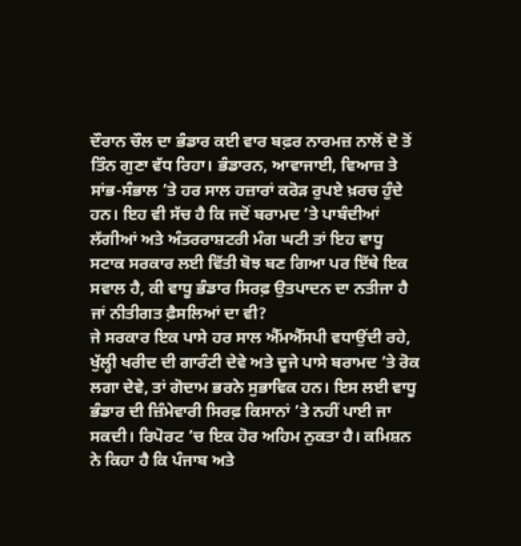ਦੌਰਾਨ ਚੌਲ ਦਾ ਭੰਡਾਰ ਕਈ ਵਾਰ ਬਫ਼ਰ ਨਾਰਮਜ਼ ਨਾਲੋਂ ਦੋ ਤੋਂ ਤਿੰਨ ਗੁਣਾ ਵੱਧ ਰਿਹਾ। ਭੰਡਾਰਨ, ਆਵਾਜਾਈ, ਵਿਆਜ਼ ਤੇ ਸਾਂਭ-ਸੰਭਾਲ ’ਤੇ ਹਰ ਸਾਲ ਹਜ਼ਾਰਾਂ ਕਰੋੜ ਰੁਪਏ ਖ਼ਰਚ ਹੁੰਦੇ ਹਨ। ਇਹ ਵੀ ਸੱਚ ਹੈ ਕਿ ਜਦੋਂ ਬਰਾਮਦ ’ਤੇ ਪਾਬੰਦੀਆਂ ਲੱਗੀਆਂ ਅਤੇ ਅੰਤਰਰਾਸ਼ਟਰੀ ਮੰਗ ਘਟੀ ਤਾਂ ਇਹ ਵਾਧੂ ਸਟਾਕ ਸਰਕਾਰ ਲਈ ਵਿੱਤੀ ਬੋਝ ਬਣ ਗਿਆ ਪਰ ਇੱਥੇ ਇਕ ਸਵਾਲ ਹੈ, ਕੀ ਵਾਧੂ ਭੰਡਾਰ ਸਿਰਫ਼ ਉਤਪਾਦਨ ਦਾ ਨਤੀਜਾ ਹੈ ਜਾਂ ਨੀਤੀਗਤ ਫ਼ੈਸਲਿਆਂ ਦਾ ਵੀ?
ਜੇ ਸਰਕਾਰ ਇਕ ਪਾਸੇ ਹਰ ਸਾਲ ਐੱਮਐੱਸਪੀ ਵਧਾਉਂਦੀ ਰਹੇ, ਖੁੱਲ੍ਹੀ ਖਰੀਦ ਦੀ ਗਾਰੰਟੀ ਦੇਵੇ ਅਤੇ ਦੂਜੇ ਪਾਸੇ ਬਰਾਮਦ ’ਤੇ ਰੋਕ ਲਗਾ ਦੇਵੇ, ਤਾਂ ਗੋਦਾਮ ਭਰਨੇ ਸੁਭਾਵਿਕ ਹਨ। ਇਸ ਲਈ ਵਾਧੂ ਭੰਡਾਰ ਦੀ ਜ਼ਿੰਮੇਵਾਰੀ ਸਿਰਫ਼ ਕਿਸਾਨਾਂ ’ਤੇ ਨਹੀਂ ਪਾਈ ਜਾ ਸਕਦੀ। ਰਿਪੋਰਟ ’ਚ ਇਕ ਹੋਰ ਅਹਿਮ ਨੁਕਤਾ ਹੈ। ਕਮਿਸ਼ਨ ਨੇ ਕਿਹਾ ਹੈ ਕਿ ਪੰਜਾਬ ਅਤੇ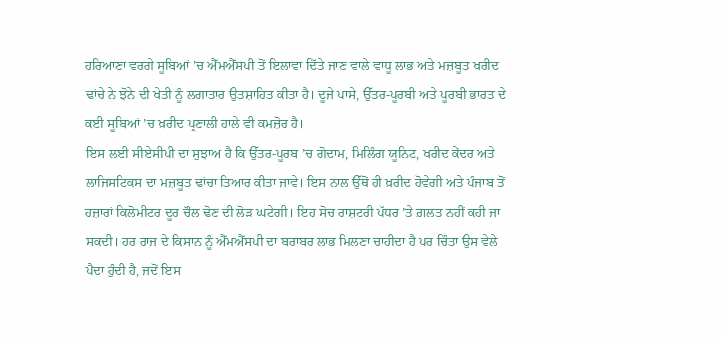ਹਰਿਆਣਾ ਵਰਗੇ ਸੂਬਿਆਂ ’ਚ ਐੱਮਐੱਸਪੀ ਤੋਂ ਇਲਾਵਾ ਦਿੱਤੇ ਜਾਣ ਵਾਲੇ ਵਾਧੂ ਲਾਭ ਅਤੇ ਮਜ਼ਬੂਤ ਖਰੀਦ ਢਾਂਚੇ ਨੇ ਝੋਨੇ ਦੀ ਖੇਤੀ ਨੂੰ ਲਗਾਤਾਰ ਉਤਸ਼ਾਹਿਤ ਕੀਤਾ ਹੈ। ਦੂਜੇ ਪਾਸੇ, ਉੱਤਰ-ਪੂਰਬੀ ਅਤੇ ਪੂਰਬੀ ਭਾਰਤ ਦੇ ਕਈ ਸੂਬਿਆਂ ’ਚ ਖ਼ਰੀਦ ਪ੍ਰਣਾਲੀ ਹਾਲੇ ਵੀ ਕਮਜ਼ੋਰ ਹੈ।
ਇਸ ਲਈ ਸੀਏਸੀਪੀ ਦਾ ਸੁਝਾਅ ਹੈ ਕਿ ਉੱਤਰ-ਪੂਰਬ ’ਚ ਗੋਦਾਮ, ਮਿਲਿੰਗ ਯੂਨਿਟ, ਖਰੀਦ ਕੇਂਦਰ ਅਤੇ ਲਾਜਿਸਟਿਕਸ ਦਾ ਮਜ਼ਬੂਤ ਢਾਂਚਾ ਤਿਆਰ ਕੀਤਾ ਜਾਵੇ। ਇਸ ਨਾਲ ਉੱਥੋਂ ਹੀ ਖ਼ਰੀਦ ਹੋਵੇਗੀ ਅਤੇ ਪੰਜਾਬ ਤੋਂ ਹਜ਼ਾਰਾਂ ਕਿਲੋਮੀਟਰ ਦੂਰ ਚੌਲ ਢੋਣ ਦੀ ਲੋੜ ਘਟੇਗੀ। ਇਹ ਸੋਚ ਰਾਸ਼ਟਰੀ ਪੱਧਰ ’ਤੇ ਗ਼ਲਤ ਨਹੀਂ ਕਹੀ ਜਾ ਸਕਦੀ। ਹਰ ਰਾਜ ਦੇ ਕਿਸਾਨ ਨੂੰ ਐੱਮਐੱਸਪੀ ਦਾ ਬਰਾਬਰ ਲਾਭ ਮਿਲਣਾ ਚਾਹੀਦਾ ਹੈ ਪਰ ਚਿੰਤਾ ਉਸ ਵੇਲੇ ਪੈਦਾ ਹੁੰਦੀ ਹੈ, ਜਦੋਂ ਇਸ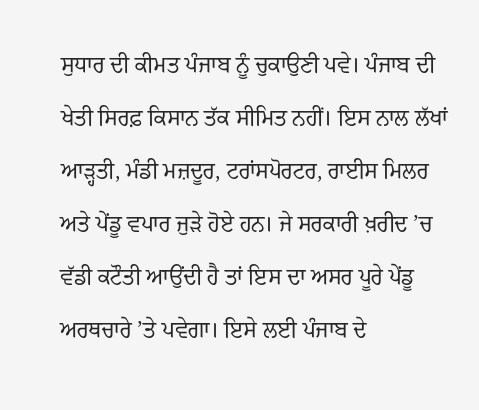ਸੁਧਾਰ ਦੀ ਕੀਮਤ ਪੰਜਾਬ ਨੂੰ ਚੁਕਾਉਣੀ ਪਵੇ। ਪੰਜਾਬ ਦੀ ਖੇਤੀ ਸਿਰਫ਼ ਕਿਸਾਨ ਤੱਕ ਸੀਮਿਤ ਨਹੀਂ। ਇਸ ਨਾਲ ਲੱਖਾਂ ਆੜ੍ਹਤੀ, ਮੰਡੀ ਮਜ਼ਦੂਰ, ਟਰਾਂਸਪੋਰਟਰ, ਰਾਈਸ ਮਿਲਰ ਅਤੇ ਪੇਂਡੂ ਵਪਾਰ ਜੁੜੇ ਹੋਏ ਹਨ। ਜੇ ਸਰਕਾਰੀ ਖ਼ਰੀਦ ’ਚ ਵੱਡੀ ਕਟੌਤੀ ਆਉਂਦੀ ਹੈ ਤਾਂ ਇਸ ਦਾ ਅਸਰ ਪੂਰੇ ਪੇਂਡੂ ਅਰਥਚਾਰੇ ’ਤੇ ਪਵੇਗਾ। ਇਸੇ ਲਈ ਪੰਜਾਬ ਦੇ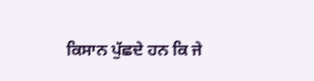ਕਿਸਾਨ ਪੁੱਛਦੇ ਹਨ ਕਿ ਜੇ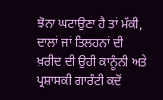ਝੋਨਾ ਘਟਾਉਣਾ ਹੈ ਤਾਂ ਮੱਕੀ, ਦਾਲਾਂ ਜਾਂ ਤਿਲਹਨਾਂ ਦੀ ਖ਼ਰੀਦ ਦੀ ਉਹੀ ਕਾਨੂੰਨੀ ਅਤੇ ਪ੍ਰਸ਼ਾਸਕੀ ਗਾਰੰਟੀ ਕਦੋਂ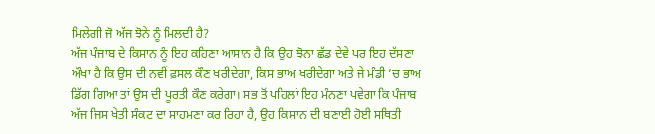ਮਿਲੇਗੀ ਜੋ ਅੱਜ ਝੋਨੇ ਨੂੰ ਮਿਲਦੀ ਹੈ?
ਅੱਜ ਪੰਜਾਬ ਦੇ ਕਿਸਾਨ ਨੂੰ ਇਹ ਕਹਿਣਾ ਆਸਾਨ ਹੈ ਕਿ ਉਹ ਝੋਨਾ ਛੱਡ ਦੇਵੇ ਪਰ ਇਹ ਦੱਸਣਾ ਔਖਾ ਹੈ ਕਿ ਉਸ ਦੀ ਨਵੀਂ ਫ਼ਸਲ ਕੌਣ ਖਰੀਦੇਗਾ, ਕਿਸ ਭਾਅ ਖਰੀਦੇਗਾ ਅਤੇ ਜੇ ਮੰਡੀ ’ਚ ਭਾਅ ਡਿੱਗ ਗਿਆ ਤਾਂ ਉਸ ਦੀ ਪੂਰਤੀ ਕੌਣ ਕਰੇਗਾ। ਸਭ ਤੋਂ ਪਹਿਲਾਂ ਇਹ ਮੰਨਣਾ ਪਵੇਗਾ ਕਿ ਪੰਜਾਬ ਅੱਜ ਜਿਸ ਖੇਤੀ ਸੰਕਟ ਦਾ ਸਾਹਮਣਾ ਕਰ ਰਿਹਾ ਹੈ, ਉਹ ਕਿਸਾਨ ਦੀ ਬਣਾਈ ਹੋਈ ਸਥਿਤੀ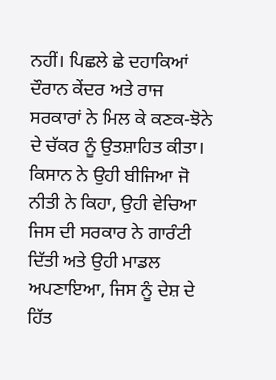ਨਹੀਂ। ਪਿਛਲੇ ਛੇ ਦਹਾਕਿਆਂ ਦੌਰਾਨ ਕੇਂਦਰ ਅਤੇ ਰਾਜ ਸਰਕਾਰਾਂ ਨੇ ਮਿਲ ਕੇ ਕਣਕ-ਝੋਨੇ ਦੇ ਚੱਕਰ ਨੂੰ ਉਤਸ਼ਾਹਿਤ ਕੀਤਾ। ਕਿਸਾਨ ਨੇ ਉਹੀ ਬੀਜਿਆ ਜੋ ਨੀਤੀ ਨੇ ਕਿਹਾ, ਉਹੀ ਵੇਚਿਆ ਜਿਸ ਦੀ ਸਰਕਾਰ ਨੇ ਗਾਰੰਟੀ ਦਿੱਤੀ ਅਤੇ ਉਹੀ ਮਾਡਲ ਅਪਣਾਇਆ, ਜਿਸ ਨੂੰ ਦੇਸ਼ ਦੇ ਹਿੱਤ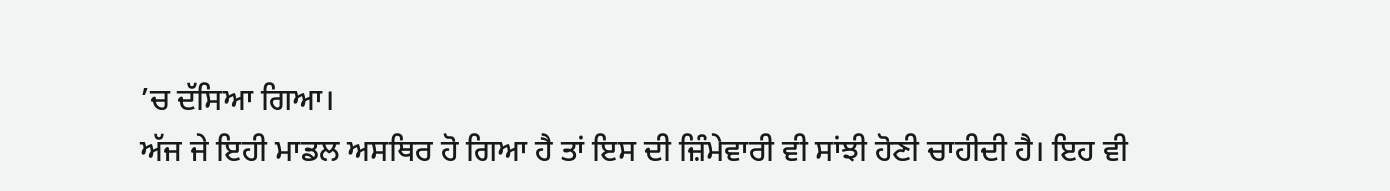’ਚ ਦੱਸਿਆ ਗਿਆ।
ਅੱਜ ਜੇ ਇਹੀ ਮਾਡਲ ਅਸਥਿਰ ਹੋ ਗਿਆ ਹੈ ਤਾਂ ਇਸ ਦੀ ਜ਼ਿੰਮੇਵਾਰੀ ਵੀ ਸਾਂਝੀ ਹੋਣੀ ਚਾਹੀਦੀ ਹੈ। ਇਹ ਵੀ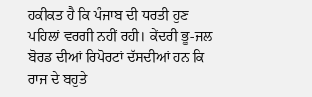ਹਕੀਕਤ ਹੈ ਕਿ ਪੰਜਾਬ ਦੀ ਧਰਤੀ ਹੁਣ ਪਹਿਲਾਂ ਵਰਗੀ ਨਹੀਂ ਰਹੀ। ਕੇਂਦਰੀ ਭੂ-ਜਲ ਬੋਰਡ ਦੀਆਂ ਰਿਪੋਰਟਾਂ ਦੱਸਦੀਆਂ ਹਨ ਕਿ ਰਾਜ ਦੇ ਬਹੁਤੇ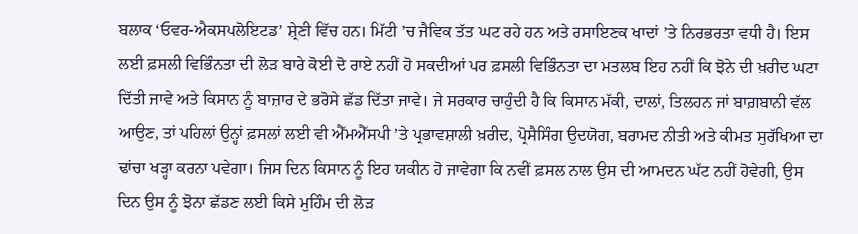ਬਲਾਕ ‘ਓਵਰ-ਐਕਸਪਲੋਇਟਡ’ ਸ਼੍ਰੇਣੀ ਵਿੱਚ ਹਨ। ਮਿੱਟੀ ’ਚ ਜੈਵਿਕ ਤੱਤ ਘਟ ਰਹੇ ਹਨ ਅਤੇ ਰਸਾਇਣਕ ਖਾਦਾਂ ’ਤੇ ਨਿਰਭਰਤਾ ਵਧੀ ਹੈ। ਇਸ ਲਈ ਫ਼ਸਲੀ ਵਿਭਿੰਨਤਾ ਦੀ ਲੋੜ ਬਾਰੇ ਕੋਈ ਦੋ ਰਾਏ ਨਹੀਂ ਹੋ ਸਕਦੀਆਂ ਪਰ ਫ਼ਸਲੀ ਵਿਭਿੰਨਤਾ ਦਾ ਮਤਲਬ ਇਹ ਨਹੀਂ ਕਿ ਝੋਨੇ ਦੀ ਖ਼ਰੀਦ ਘਟਾ ਦਿੱਤੀ ਜਾਵੇ ਅਤੇ ਕਿਸਾਨ ਨੂੰ ਬਾਜ਼ਾਰ ਦੇ ਭਰੋਸੇ ਛੱਡ ਦਿੱਤਾ ਜਾਵੇ। ਜੇ ਸਰਕਾਰ ਚਾਹੁੰਦੀ ਹੈ ਕਿ ਕਿਸਾਨ ਮੱਕੀ, ਦਾਲਾਂ, ਤਿਲਹਨ ਜਾਂ ਬਾਗ਼ਬਾਨੀ ਵੱਲ ਆਉਣ, ਤਾਂ ਪਹਿਲਾਂ ਉਨ੍ਹਾਂ ਫ਼ਸਲਾਂ ਲਈ ਵੀ ਐੱਮਐੱਸਪੀ ’ਤੇ ਪ੍ਰਭਾਵਸ਼ਾਲੀ ਖ਼ਰੀਦ, ਪ੍ਰੋਸੈਸਿੰਗ ਉਦਯੋਗ, ਬਰਾਮਦ ਨੀਤੀ ਅਤੇ ਕੀਮਤ ਸੁਰੱਖਿਆ ਦਾ ਢਾਂਚਾ ਖੜ੍ਹਾ ਕਰਨਾ ਪਵੇਗਾ। ਜਿਸ ਦਿਨ ਕਿਸਾਨ ਨੂੰ ਇਹ ਯਕੀਨ ਹੋ ਜਾਵੇਗਾ ਕਿ ਨਵੀਂ ਫ਼ਸਲ ਨਾਲ ਉਸ ਦੀ ਆਮਦਨ ਘੱਟ ਨਹੀਂ ਹੋਵੇਗੀ, ਉਸ ਦਿਨ ਉਸ ਨੂੰ ਝੋਨਾ ਛੱਡਣ ਲਈ ਕਿਸੇ ਮੁਹਿੰਮ ਦੀ ਲੋੜ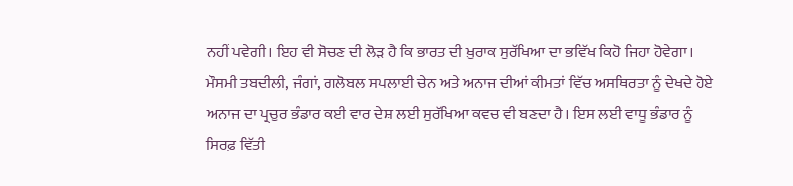ਨਹੀਂ ਪਵੇਗੀ। ਇਹ ਵੀ ਸੋਚਣ ਦੀ ਲੋੜ ਹੈ ਕਿ ਭਾਰਤ ਦੀ ਖ਼ੁਰਾਕ ਸੁਰੱਖਿਆ ਦਾ ਭਵਿੱਖ ਕਿਹੋ ਜਿਹਾ ਹੋਵੇਗਾ। ਮੌਸਮੀ ਤਬਦੀਲੀ, ਜੰਗਾਂ, ਗਲੋਬਲ ਸਪਲਾਈ ਚੇਨ ਅਤੇ ਅਨਾਜ ਦੀਆਂ ਕੀਮਤਾਂ ਵਿੱਚ ਅਸਥਿਰਤਾ ਨੂੰ ਦੇਖਦੇ ਹੋਏ ਅਨਾਜ ਦਾ ਪ੍ਰਚੁਰ ਭੰਡਾਰ ਕਈ ਵਾਰ ਦੇਸ਼ ਲਈ ਸੁਰੱਖਿਆ ਕਵਚ ਵੀ ਬਣਦਾ ਹੈ। ਇਸ ਲਈ ਵਾਧੂ ਭੰਡਾਰ ਨੂੰ ਸਿਰਫ਼ ਵਿੱਤੀ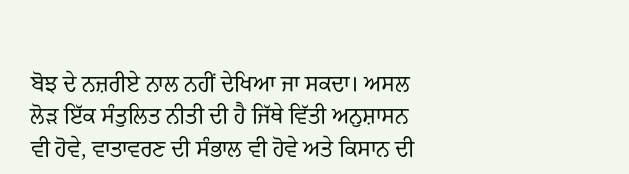ਬੋਝ ਦੇ ਨਜ਼ਰੀਏ ਨਾਲ ਨਹੀਂ ਦੇਖਿਆ ਜਾ ਸਕਦਾ। ਅਸਲ ਲੋੜ ਇੱਕ ਸੰਤੁਲਿਤ ਨੀਤੀ ਦੀ ਹੈ ਜਿੱਥੇ ਵਿੱਤੀ ਅਨੁਸ਼ਾਸਨ ਵੀ ਹੋਵੇ, ਵਾਤਾਵਰਣ ਦੀ ਸੰਭਾਲ ਵੀ ਹੋਵੇ ਅਤੇ ਕਿਸਾਨ ਦੀ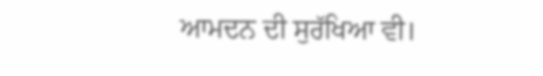ਆਮਦਨ ਦੀ ਸੁਰੱਖਿਆ ਵੀ।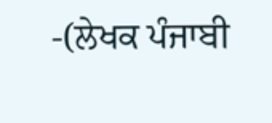-(ਲੇਖਕ ਪੰਜਾਬੀ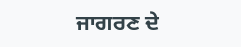ਜਾਗਰਣ ਦੇ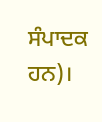ਸੰਪਾਦਕ ਹਨ)।